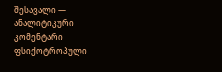შესავალი — ანალიტიკური კომენტარი
ფსიქოტროპული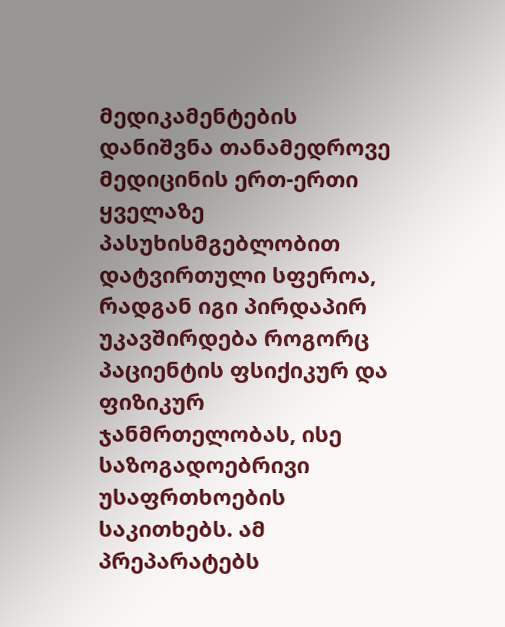მედიკამენტების დანიშვნა თანამედროვე მედიცინის ერთ-ერთი ყველაზე პასუხისმგებლობით დატვირთული სფეროა, რადგან იგი პირდაპირ უკავშირდება როგორც პაციენტის ფსიქიკურ და ფიზიკურ ჯანმრთელობას, ისე საზოგადოებრივი უსაფრთხოების საკითხებს. ამ პრეპარატებს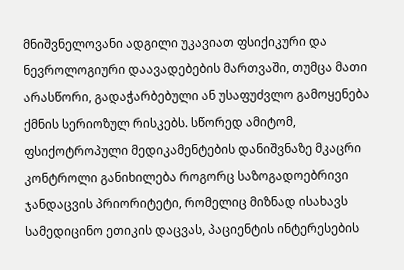მნიშვნელოვანი ადგილი უკავიათ ფსიქიკური და ნევროლოგიური დაავადებების მართვაში, თუმცა მათი არასწორი, გადაჭარბებული ან უსაფუძვლო გამოყენება ქმნის სერიოზულ რისკებს. სწორედ ამიტომ, ფსიქოტროპული მედიკამენტების დანიშვნაზე მკაცრი კონტროლი განიხილება როგორც საზოგადოებრივი ჯანდაცვის პრიორიტეტი, რომელიც მიზნად ისახავს სამედიცინო ეთიკის დაცვას, პაციენტის ინტერესების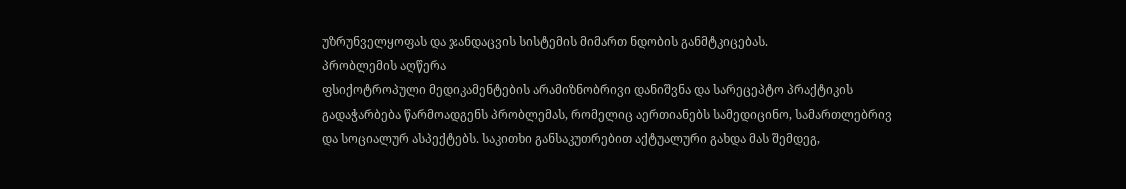უზრუნველყოფას და ჯანდაცვის სისტემის მიმართ ნდობის განმტკიცებას.
პრობლემის აღწერა
ფსიქოტროპული მედიკამენტების არამიზნობრივი დანიშვნა და სარეცეპტო პრაქტიკის გადაჭარბება წარმოადგენს პრობლემას, რომელიც აერთიანებს სამედიცინო, სამართლებრივ და სოციალურ ასპექტებს. საკითხი განსაკუთრებით აქტუალური გახდა მას შემდეგ,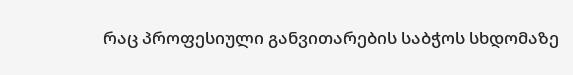რაც პროფესიული განვითარების საბჭოს სხდომაზე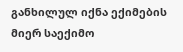განხილულ იქნა ექიმების მიერ საექიმო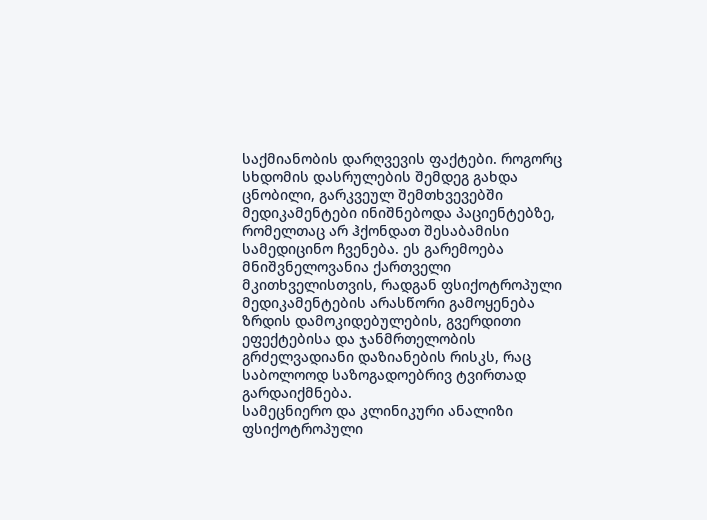საქმიანობის დარღვევის ფაქტები. როგორც სხდომის დასრულების შემდეგ გახდა ცნობილი, გარკვეულ შემთხვევებში მედიკამენტები ინიშნებოდა პაციენტებზე, რომელთაც არ ჰქონდათ შესაბამისი სამედიცინო ჩვენება. ეს გარემოება მნიშვნელოვანია ქართველი მკითხველისთვის, რადგან ფსიქოტროპული მედიკამენტების არასწორი გამოყენება ზრდის დამოკიდებულების, გვერდითი ეფექტებისა და ჯანმრთელობის გრძელვადიანი დაზიანების რისკს, რაც საბოლოოდ საზოგადოებრივ ტვირთად გარდაიქმნება.
სამეცნიერო და კლინიკური ანალიზი
ფსიქოტროპული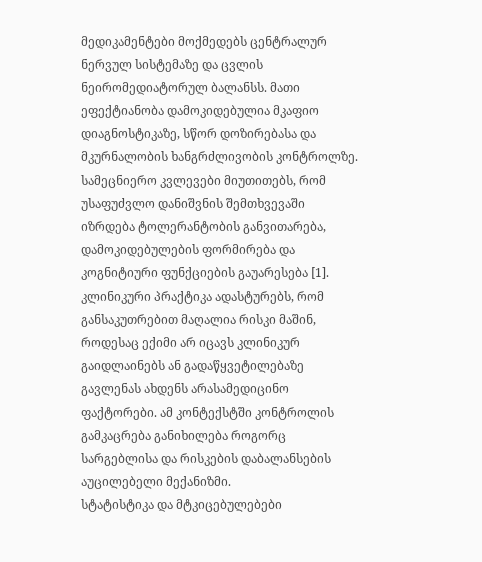მედიკამენტები მოქმედებს ცენტრალურ ნერვულ სისტემაზე და ცვლის ნეირომედიატორულ ბალანსს. მათი ეფექტიანობა დამოკიდებულია მკაფიო დიაგნოსტიკაზე, სწორ დოზირებასა და მკურნალობის ხანგრძლივობის კონტროლზე. სამეცნიერო კვლევები მიუთითებს, რომ უსაფუძვლო დანიშვნის შემთხვევაში იზრდება ტოლერანტობის განვითარება, დამოკიდებულების ფორმირება და კოგნიტიური ფუნქციების გაუარესება [1]. კლინიკური პრაქტიკა ადასტურებს, რომ განსაკუთრებით მაღალია რისკი მაშინ, როდესაც ექიმი არ იცავს კლინიკურ გაიდლაინებს ან გადაწყვეტილებაზე გავლენას ახდენს არასამედიცინო ფაქტორები. ამ კონტექსტში კონტროლის გამკაცრება განიხილება როგორც სარგებლისა და რისკების დაბალანსების აუცილებელი მექანიზმი.
სტატისტიკა და მტკიცებულებები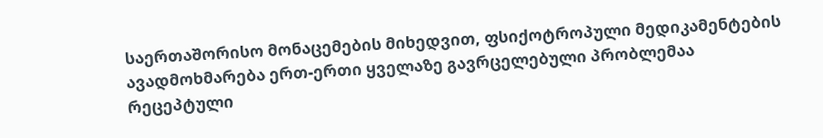საერთაშორისო მონაცემების მიხედვით, ფსიქოტროპული მედიკამენტების ავადმოხმარება ერთ-ერთი ყველაზე გავრცელებული პრობლემაა რეცეპტული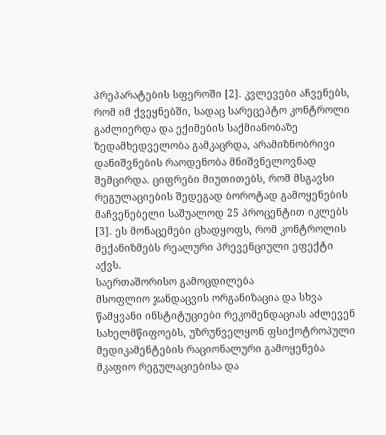პრეპარატების სფეროში [2]. კვლევები აჩვენებს, რომ იმ ქვეყნებში, სადაც სარეცეპტო კონტროლი გაძლიერდა და ექიმების საქმიანობაზე ზედამხედველობა გამკაცრდა, არამიზნობრივი დანიშვნების რაოდენობა მნიშვნელოვნად შემცირდა. ციფრები მიუთითებს, რომ მსგავსი რეგულაციების შედეგად ბოროტად გამოყენების მაჩვენებელი საშუალოდ 25 პროცენტით იკლებს [3]. ეს მონაცემები ცხადყოფს, რომ კონტროლის მექანიზმებს რეალური პრევენციული ეფექტი აქვს.
საერთაშორისო გამოცდილება
მსოფლიო ჯანდაცვის ორგანიზაცია და სხვა წამყვანი ინსტიტუციები რეკომენდაციას აძლევენ სახელმწიფოებს, უზრუნველყონ ფსიქოტროპული მედიკამენტების რაციონალური გამოყენება მკაფიო რეგულაციებისა და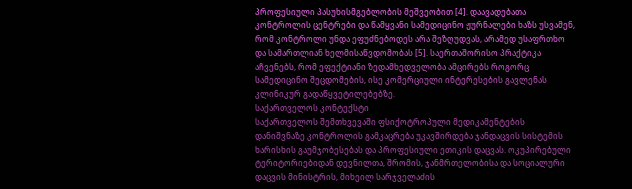პროფესიული პასუხისმგებლობის მეშვეობით [4]. დაავადებათა კონტროლის ცენტრები და წამყვანი სამედიცინო ჟურნალები ხაზს უსვამენ, რომ კონტროლი უნდა ეფუძნებოდეს არა შეზღუდვას, არამედ უსაფრთხო და სამართლიან ხელმისაწვდომობას [5]. საერთაშორისო პრაქტიკა აჩვენებს, რომ ეფექტიანი ზედამხედველობა ამცირებს როგორც სამედიცინო შეცდომების, ისე კომერციული ინტერესების გავლენას კლინიკურ გადაწყვეტილებებზე.
საქართველოს კონტექსტი
საქართველოს შემთხვევაში ფსიქოტროპული მედიკამენტების დანიშვნაზე კონტროლის გამკაცრება უკავშირდება ჯანდაცვის სისტემის ხარისხის გაუმჯობესებას და პროფესიული ეთიკის დაცვას. ოკუპირებული ტერიტორიებიდან დევნილთა, შრომის, ჯანმრთელობისა და სოციალური დაცვის მინისტრის, მიხეილ სარჯველაძის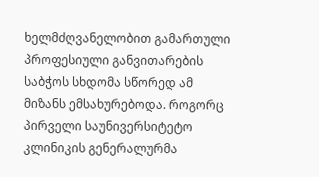ხელმძღვანელობით გამართული პროფესიული განვითარების საბჭოს სხდომა სწორედ ამ მიზანს ემსახურებოდა. როგორც პირველი საუნივერსიტეტო კლინიკის გენერალურმა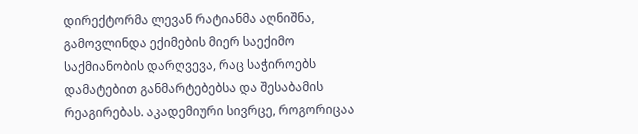დირექტორმა ლევან რატიანმა აღნიშნა, გამოვლინდა ექიმების მიერ საექიმო საქმიანობის დარღვევა, რაც საჭიროებს დამატებით განმარტებებსა და შესაბამის რეაგირებას. აკადემიური სივრცე, როგორიცაა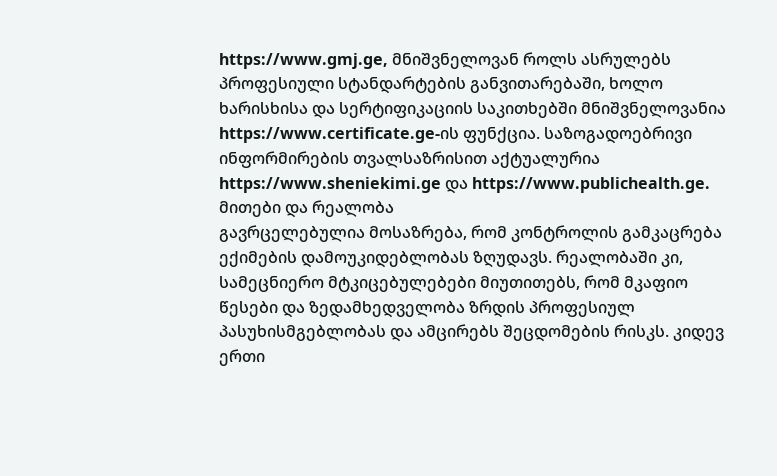https://www.gmj.ge, მნიშვნელოვან როლს ასრულებს პროფესიული სტანდარტების განვითარებაში, ხოლო ხარისხისა და სერტიფიკაციის საკითხებში მნიშვნელოვანია https://www.certificate.ge-ის ფუნქცია. საზოგადოებრივი ინფორმირების თვალსაზრისით აქტუალურია https://www.sheniekimi.ge და https://www.publichealth.ge.
მითები და რეალობა
გავრცელებულია მოსაზრება, რომ კონტროლის გამკაცრება ექიმების დამოუკიდებლობას ზღუდავს. რეალობაში კი, სამეცნიერო მტკიცებულებები მიუთითებს, რომ მკაფიო წესები და ზედამხედველობა ზრდის პროფესიულ პასუხისმგებლობას და ამცირებს შეცდომების რისკს. კიდევ ერთი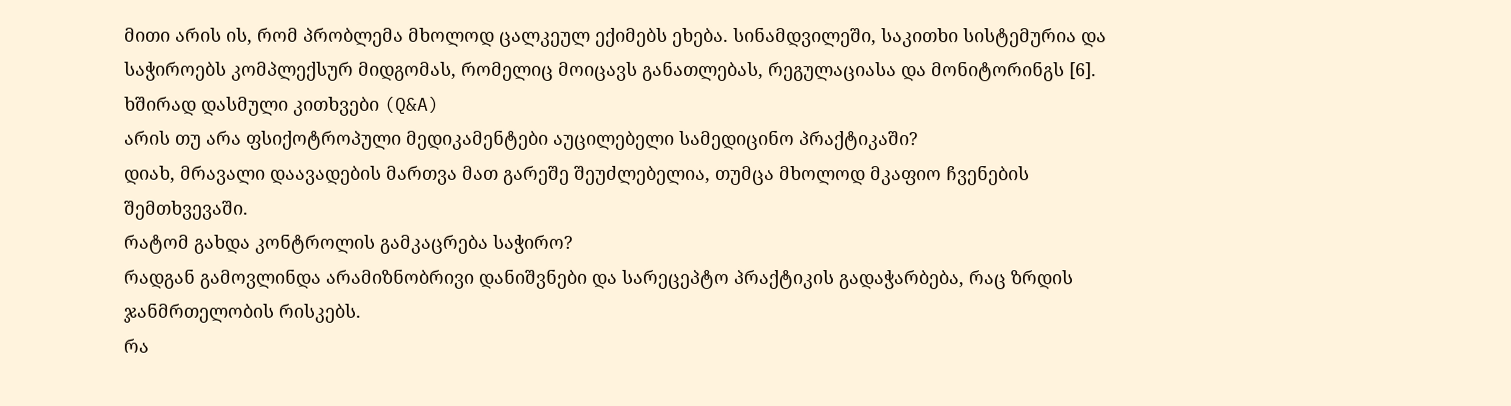მითი არის ის, რომ პრობლემა მხოლოდ ცალკეულ ექიმებს ეხება. სინამდვილეში, საკითხი სისტემურია და საჭიროებს კომპლექსურ მიდგომას, რომელიც მოიცავს განათლებას, რეგულაციასა და მონიტორინგს [6].
ხშირად დასმული კითხვები (Q&A)
არის თუ არა ფსიქოტროპული მედიკამენტები აუცილებელი სამედიცინო პრაქტიკაში?
დიახ, მრავალი დაავადების მართვა მათ გარეშე შეუძლებელია, თუმცა მხოლოდ მკაფიო ჩვენების შემთხვევაში.
რატომ გახდა კონტროლის გამკაცრება საჭირო?
რადგან გამოვლინდა არამიზნობრივი დანიშვნები და სარეცეპტო პრაქტიკის გადაჭარბება, რაც ზრდის ჯანმრთელობის რისკებს.
რა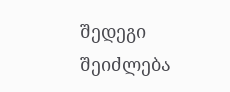შედეგი შეიძლება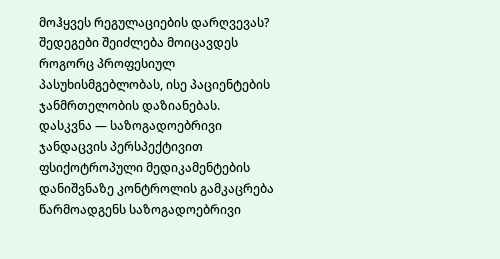მოჰყვეს რეგულაციების დარღვევას?
შედეგები შეიძლება მოიცავდეს როგორც პროფესიულ პასუხისმგებლობას, ისე პაციენტების ჯანმრთელობის დაზიანებას.
დასკვნა — საზოგადოებრივი ჯანდაცვის პერსპექტივით
ფსიქოტროპული მედიკამენტების დანიშვნაზე კონტროლის გამკაცრება წარმოადგენს საზოგადოებრივი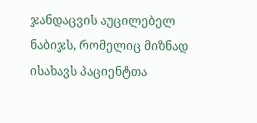ჯანდაცვის აუცილებელ ნაბიჯს, რომელიც მიზნად ისახავს პაციენტთა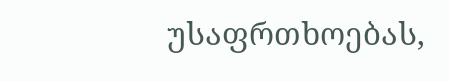უსაფრთხოებას,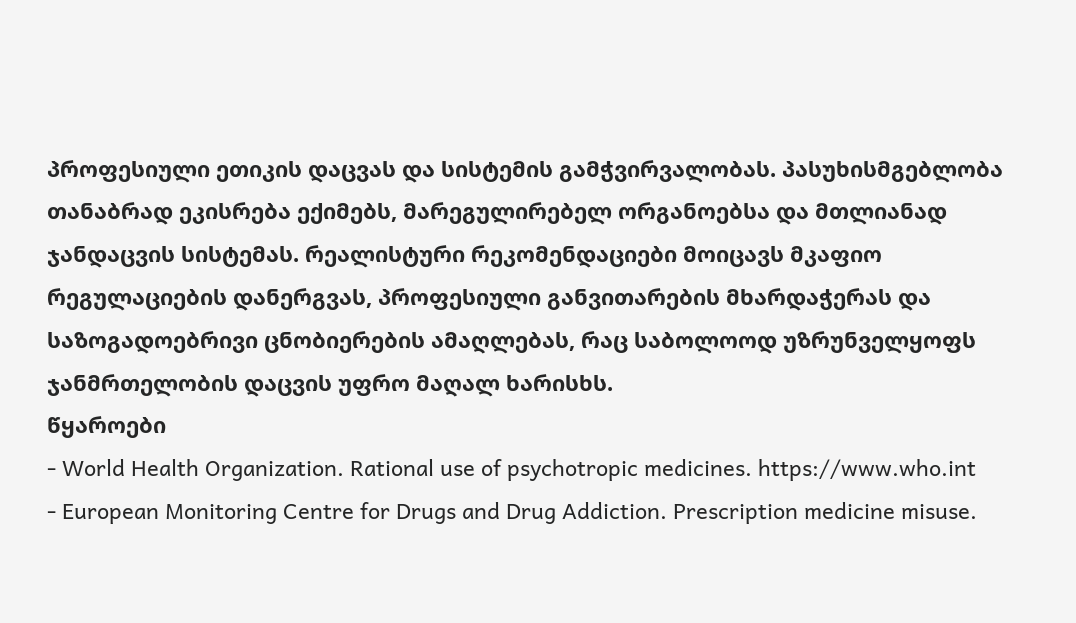პროფესიული ეთიკის დაცვას და სისტემის გამჭვირვალობას. პასუხისმგებლობა თანაბრად ეკისრება ექიმებს, მარეგულირებელ ორგანოებსა და მთლიანად ჯანდაცვის სისტემას. რეალისტური რეკომენდაციები მოიცავს მკაფიო რეგულაციების დანერგვას, პროფესიული განვითარების მხარდაჭერას და საზოგადოებრივი ცნობიერების ამაღლებას, რაც საბოლოოდ უზრუნველყოფს ჯანმრთელობის დაცვის უფრო მაღალ ხარისხს.
წყაროები
- World Health Organization. Rational use of psychotropic medicines. https://www.who.int
- European Monitoring Centre for Drugs and Drug Addiction. Prescription medicine misuse.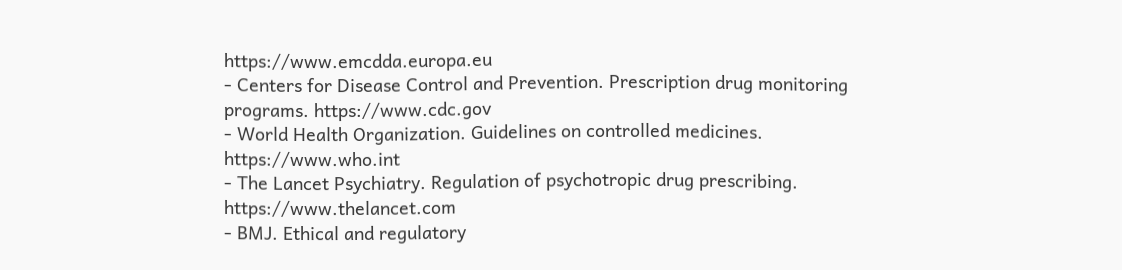https://www.emcdda.europa.eu
- Centers for Disease Control and Prevention. Prescription drug monitoring programs. https://www.cdc.gov
- World Health Organization. Guidelines on controlled medicines. https://www.who.int
- The Lancet Psychiatry. Regulation of psychotropic drug prescribing. https://www.thelancet.com
- BMJ. Ethical and regulatory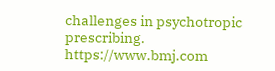challenges in psychotropic prescribing. https://www.bmj.com